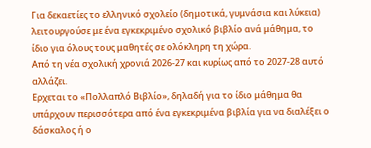Για δεκαετίες το ελληνικό σχολείο (δημοτικά, γυμνάσια και λύκεια) λειτουργούσε με ένα εγκεκριμένο σχολικό βιβλίο ανά μάθημα, το ίδιο για όλους τους μαθητές σε ολόκληρη τη χώρα.
Από τη νέα σχολική χρονιά 2026-27 και κυρίως από το 2027-28 αυτό αλλάζει.
Eρχεται το «Πολλαπλό Βιβλίο», δηλαδή για το ίδιο μάθημα θα υπάρχουν περισσότερα από ένα εγκεκριμένα βιβλία για να διαλέξει ο δάσκαλος ή ο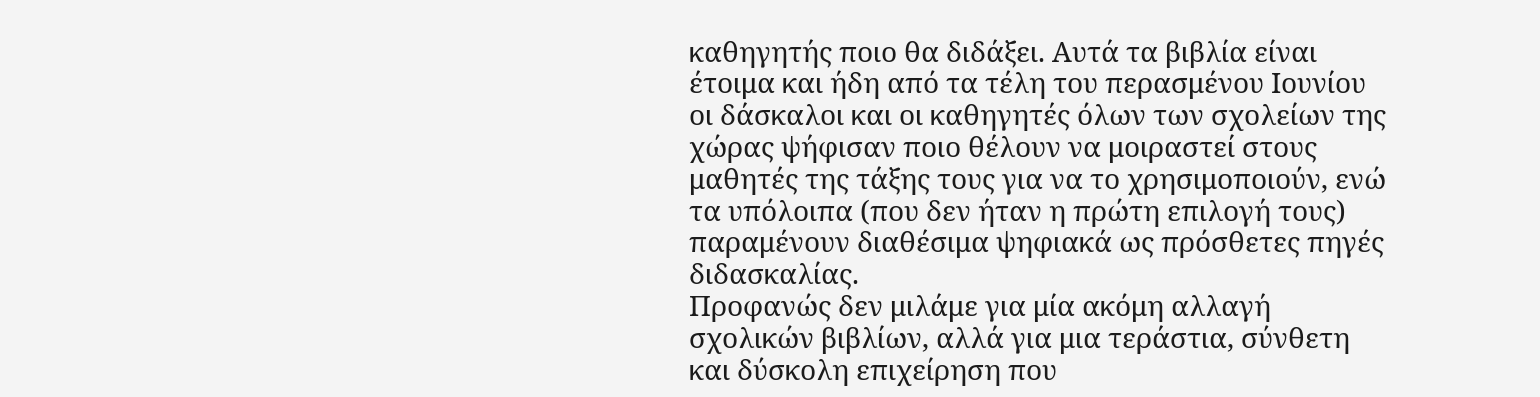καθηγητής ποιο θα διδάξει. Αυτά τα βιβλία είναι έτοιμα και ήδη από τα τέλη του περασμένου Ιουνίου οι δάσκαλοι και οι καθηγητές όλων των σχολείων της χώρας ψήφισαν ποιο θέλουν να μοιραστεί στους μαθητές της τάξης τους για να το χρησιμοποιούν, ενώ τα υπόλοιπα (που δεν ήταν η πρώτη επιλογή τους) παραμένουν διαθέσιμα ψηφιακά ως πρόσθετες πηγές διδασκαλίας.
Προφανώς δεν μιλάμε για μία ακόμη αλλαγή σχολικών βιβλίων, αλλά για μια τεράστια, σύνθετη και δύσκολη επιχείρηση που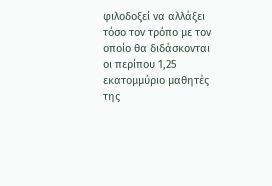φιλοδοξεί να αλλάξει τόσο τον τρόπο με τον οποίο θα διδάσκονται οι περίπου 1,25 εκατομμύριο μαθητές της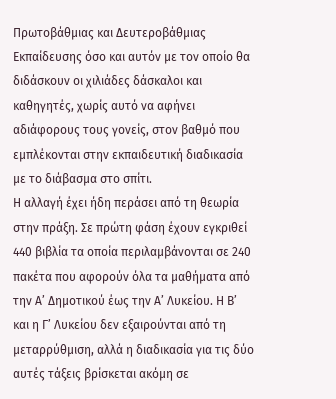Πρωτοβάθμιας και Δευτεροβάθμιας Εκπαίδευσης όσο και αυτόν με τον οποίο θα διδάσκουν οι χιλιάδες δάσκαλοι και καθηγητές, χωρίς αυτό να αφήνει αδιάφορους τους γονείς, στον βαθμό που εμπλέκονται στην εκπαιδευτική διαδικασία με το διάβασμα στο σπίτι.
Η αλλαγή έχει ήδη περάσει από τη θεωρία στην πράξη. Σε πρώτη φάση έχουν εγκριθεί 440 βιβλία τα οποία περιλαμβάνονται σε 240 πακέτα που αφορούν όλα τα μαθήματα από την Α’ Δημοτικού έως την Α’ Λυκείου. Η Β’ και η Γ’ Λυκείου δεν εξαιρούνται από τη μεταρρύθμιση, αλλά η διαδικασία για τις δύο αυτές τάξεις βρίσκεται ακόμη σε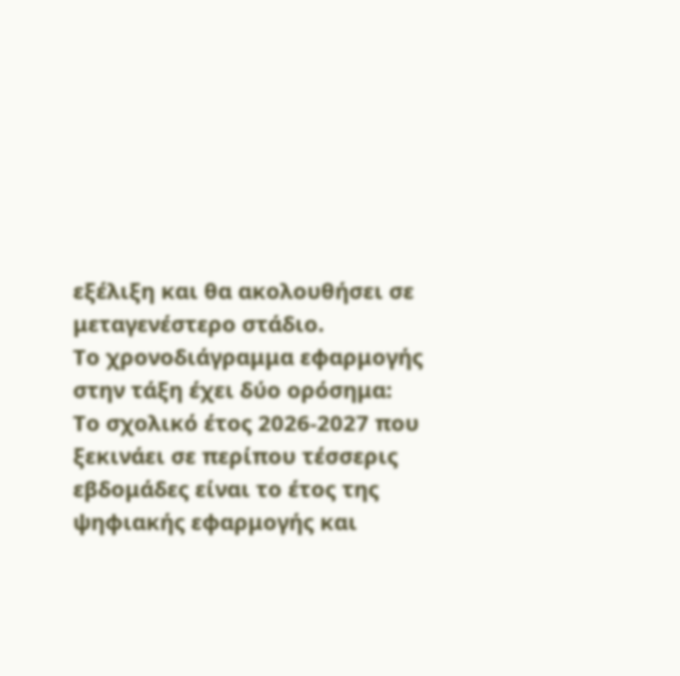εξέλιξη και θα ακολουθήσει σε μεταγενέστερο στάδιο.
Το χρονοδιάγραμμα εφαρμογής στην τάξη έχει δύο ορόσημα:
Το σχολικό έτος 2026-2027 που ξεκινάει σε περίπου τέσσερις εβδομάδες είναι το έτος της ψηφιακής εφαρμογής και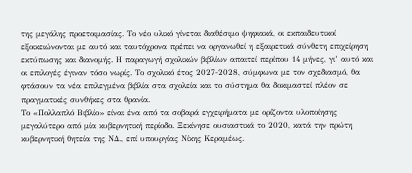της μεγάλης προετοιμασίας. Το νέο υλικό γίνεται διαθέσιμο ψηφιακά, οι εκπαιδευτικοί εξοικειώνονται με αυτό και ταυτόχρονα πρέπει να οργανωθεί η εξαιρετικά σύνθετη επιχείρηση εκτύπωσης και διανομής. Η παραγωγή σχολικών βιβλίων απαιτεί περίπου 14 μήνες, γι’ αυτό και οι επιλογές έγιναν τόσο νωρίς. Το σχολικό έτος 2027-2028, σύμφωνα με τον σχεδιασμό, θα φτάσουν τα νέα επιλεγμένα βιβλία στα σχολεία και το σύστημα θα δοκιμαστεί πλέον σε πραγματικές συνθήκες στα θρανία.
Το «Πολλαπλό Βιβλίο» είναι ένα από τα σοβαρά εγχειρήματα με ορίζοντα υλοποίησης μεγαλύτερο από μία κυβερνητική περίοδο. Ξεκίνησε ουσιαστικά το 2020, κατά την πρώτη κυβερνητική θητεία της ΝΔ., επί υπουργίας Νίκης Κεραμέως.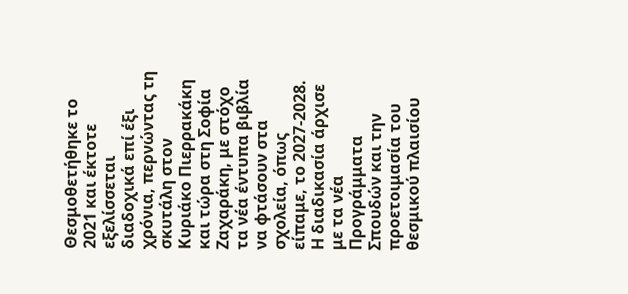Θεσμοθετήθηκε το 2021 και έκτοτε εξελίσσεται διαδοχικά επί έξι χρόνια, περνώντας τη σκυτάλη στον Κυριάκο Πιερρακάκη και τώρα στη Σοφία Ζαχαράκη, με στόχο τα νέα έντυπα βιβλία να φτάσουν στα σχολεία, όπως είπαμε, το 2027-2028.
Η διαδικασία άρχισε με τα νέα Προγράμματα Σπουδών και την προετοιμασία του θεσμικού πλαισίου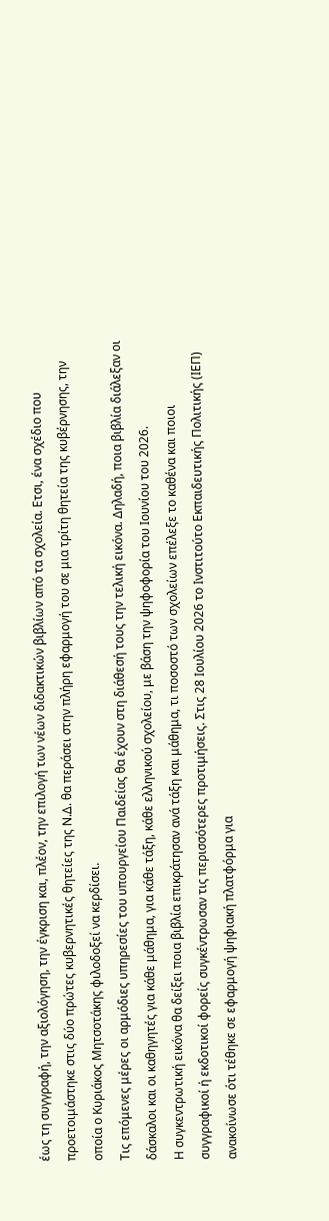έως τη συγγραφή, την αξιολόγηση, την έγκριση και, πλέον, την επιλογή των νέων διδακτικών βιβλίων από τα σχολεία. Ετσι, ένα σχέδιο που προετοιμάστηκε στις δύο πρώτες κυβερνητικές θητείες της Ν.Δ. θα περάσει στην πλήρη εφαρμογή του σε μια τρίτη θητεία της κυβέρνησης, την οποία ο Κυριάκος Μητσοτάκης φιλοδοξεί να κερδίσει.
Τις επόμενες μέρες οι αρμόδιες υπηρεσίες του υπουργείου Παιδείας θα έχουν στη διάθεσή τους την τελική εικόνα. Δηλαδή, ποια βιβλία διάλεξαν οι δάσκαλοι και οι καθηγητές για κάθε μάθημα, για κάθε τάξη, κάθε ελληνικού σχολείου, με βάση την ψηφοφορία του Ιουνίου του 2026.
Η συγκεντρωτική εικόνα θα δείξει ποια βιβλία επικράτησαν ανά τάξη και μάθημα, τι ποσοστό των σχολείων επέλεξε το καθένα και ποιοι συγγραφικοί ή εκδοτικοί φορείς συγκέντρωσαν τις περισσότερες προτιμήσεις. Στις 28 Ιουλίου 2026 το Ινστιτούτο Εκπαιδευτικής Πολιτικής (ΙΕΠ) ανακοίνωσε ότι τέθηκε σε εφαρμογή ψηφιακή πλατφόρμα για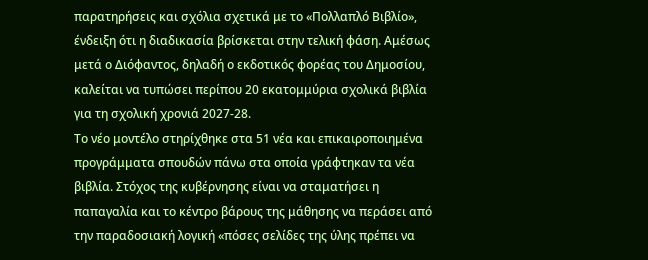παρατηρήσεις και σχόλια σχετικά με το «Πολλαπλό Βιβλίο», ένδειξη ότι η διαδικασία βρίσκεται στην τελική φάση. Αμέσως μετά ο Διόφαντος, δηλαδή ο εκδοτικός φορέας του Δημοσίου, καλείται να τυπώσει περίπου 20 εκατομμύρια σχολικά βιβλία για τη σχολική χρονιά 2027-28.
Το νέο μοντέλο στηρίχθηκε στα 51 νέα και επικαιροποιημένα προγράμματα σπουδών πάνω στα οποία γράφτηκαν τα νέα βιβλία. Στόχος της κυβέρνησης είναι να σταματήσει η παπαγαλία και το κέντρο βάρους της μάθησης να περάσει από την παραδοσιακή λογική «πόσες σελίδες της ύλης πρέπει να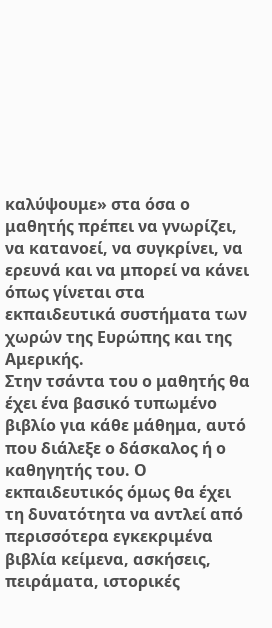καλύψουμε» στα όσα ο μαθητής πρέπει να γνωρίζει, να κατανοεί, να συγκρίνει, να ερευνά και να μπορεί να κάνει όπως γίνεται στα εκπαιδευτικά συστήματα των χωρών της Ευρώπης και της Αμερικής.
Στην τσάντα του ο μαθητής θα έχει ένα βασικό τυπωμένο βιβλίο για κάθε μάθημα, αυτό που διάλεξε ο δάσκαλος ή ο καθηγητής του. Ο εκπαιδευτικός όμως θα έχει τη δυνατότητα να αντλεί από περισσότερα εγκεκριμένα βιβλία κείμενα, ασκήσεις, πειράματα, ιστορικές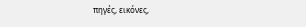πηγές, εικόνες,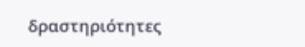δραστηριότητες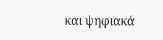και ψηφιακά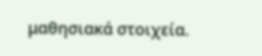μαθησιακά στοιχεία.